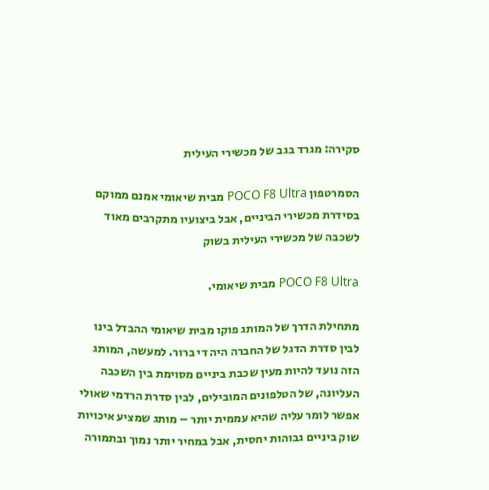סקירה: מגרד בגב של מכשירי העילית

הסמרטפון POCO F8 Ultra מבית שיאומי אמנם ממוקם בסידרת מכשירי הביניים, אבל ביצועיו מתקרבים מאוד לשכבה של מכשירי העילית בשוק

POCO F8 Ultra מבית שיאומי.

מתחילת הדרך של המותג פוקו מבית שיאומי ההבדל בינו לבין סדרת הדגל של החברה היה די ברור. למעשה, המותג הזה נועד להיות מעין שכבת ביניים מסוימת בין השכבה העליונה, של הטלפונים המובילים, לבין סדרת הרדמי שאולי אפשר לומר עליה שהיא עממית יותר – מותג שמציע איכויות שוק ביניים גבוהות יחסית, אבל במחיר יותר נמוך ובתמורה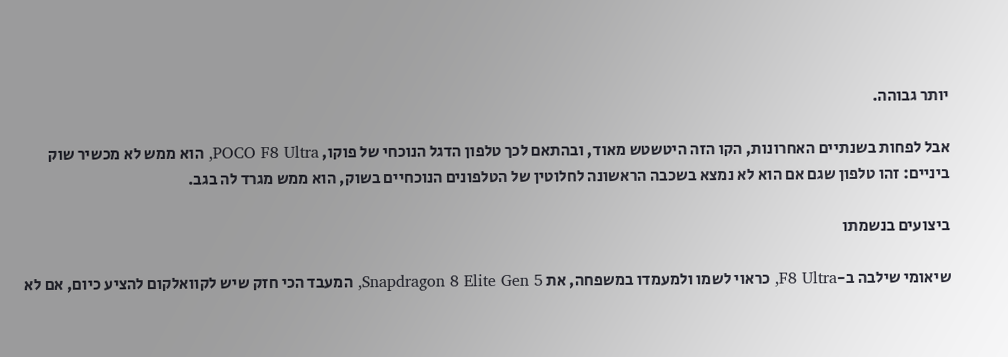יותר גבוהה.

אבל לפחות בשנתיים האחרונות, הקו הזה היטשטש מאוד, ובהתאם לכך טלפון הדגל הנוכחי של פוקו, POCO F8 Ultra, הוא ממש לא מכשיר שוק ביניים: זהו טלפון שגם אם הוא לא נמצא בשכבה הראשונה לחלוטין של הטלפונים הנוכחיים בשוק, הוא ממש מגרד לה בגב.

ביצועים בנשמתו

שיאומי שילבה ב-F8 Ultra, כראוי לשמו ולמעמדו במשפחה, את Snapdragon 8 Elite Gen 5, המעבד הכי חזק שיש לקוואלקום להציע כיום, אם לא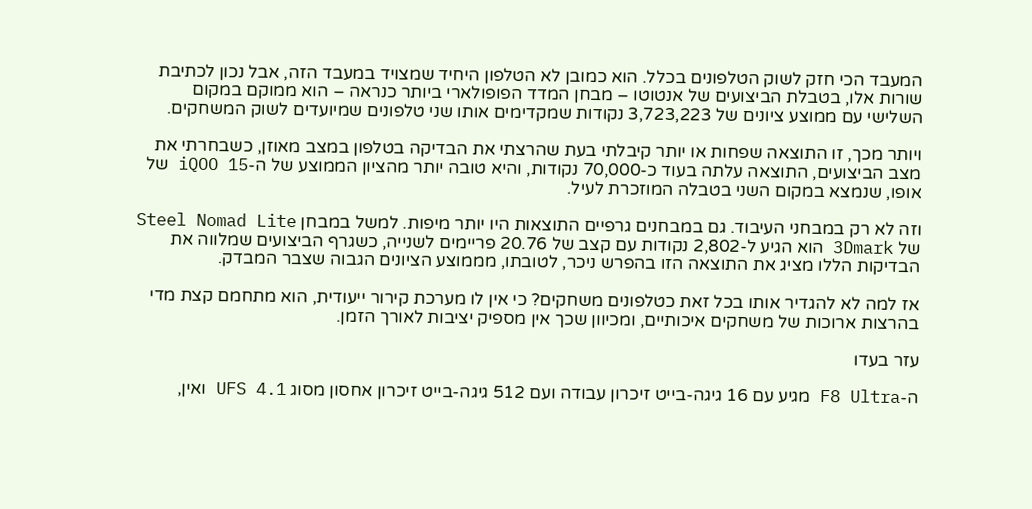המעבד הכי חזק לשוק הטלפונים בכלל. הוא כמובן לא הטלפון היחיד שמצויד במעבד הזה, אבל נכון לכתיבת שורות אלו, בטבלת הביצועים של אנטוטו – מבחן המדד הפופולארי ביותר כנראה – הוא ממוקם במקום השלישי עם ממוצע ציונים של 3,723,223 נקודות שמקדימים אותו שני טלפונים שמיועדים לשוק המשחקים.

ויותר מכך, זו התוצאה שפחות או יותר קיבלתי בעת שהרצתי את הבדיקה בטלפון במצב מאוזן, כשבחרתי את מצב הביצועים, התוצאה עלתה בעוד כ-70,000 נקודות, והיא טובה יותר מהציון הממוצע של ה-iQOO 15 של אופו, שנמצא במקום השני בטבלה המוזכרת לעיל.

וזה לא רק במבחני העיבוד. גם במבחנים גרפיים התוצאות היו יותר מיפות. למשל במבחן Steel Nomad Lite של 3Dmark הוא הגיע ל-2,802 נקודות עם קצב של 20.76 פריימים לשנייה, כשגרף הביצועים שמלווה את הבדיקות הללו מציג את התוצאה הזו בהפרש ניכר, לטובתו, מממוצע הציונים הגבוה שצבר המבדק.

אז למה לא להגדיר אותו בכל זאת כטלפונים משחקים? כי אין לו מערכת קירור ייעודית, הוא מתחמם קצת מדי בהרצות ארוכות של משחקים איכותיים, ומכיוון שכך אין מספיק יציבות לאורך הזמן.

עזר בעדו

ה-F8 Ultra מגיע עם 16 גיגה-בייט זיכרון עבודה ועם 512 גיגה-בייט זיכרון אחסון מסוג UFS 4.1 ואין,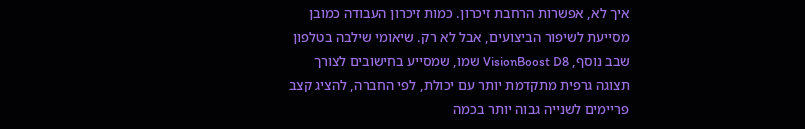איך לא, אפשרות הרחבת זיכרון. כמות זיכרון העבודה כמובן מסייעת לשיפור הביצועים, אבל לא רק. שיאומי שילבה בטלפון שבב נוסף, VisionBoost D8 שמו, שמסייע בחישובים לצורך תצוגה גרפית מתקדמת יותר עם יכולת, לפי החברה, להציג קצב פריימים לשנייה גבוה יותר בכמה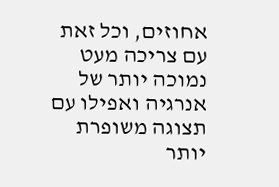אחוזים, וכל זאת עם צריכה מעט נמוכה יותר של אנרגיה ואפילו עם תצוגה משופרת יותר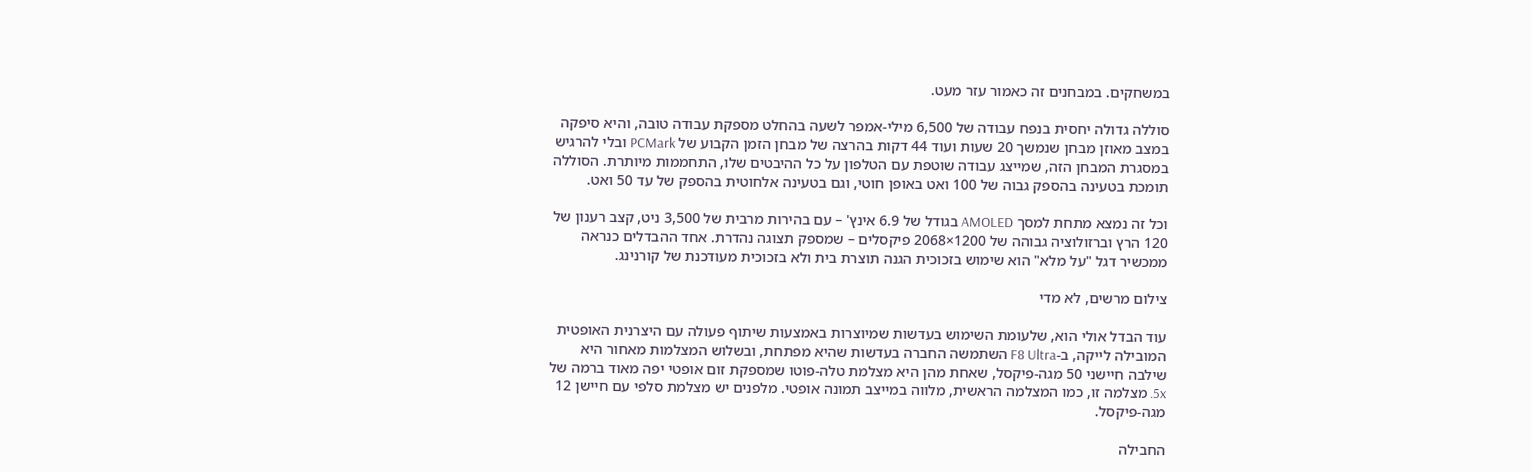במשחקים. במבחנים זה כאמור עזר מעט.

סוללה גדולה יחסית בנפח עבודה של 6,500 מילי-אמפר לשעה בהחלט מספקת עבודה טובה, והיא סיפקה במצב מאוזן מבחן שנמשך 20 שעות ועוד 44 דקות בהרצה של מבחן הזמן הקבוע של PCMark ובלי להרגיש במסגרת המבחן הזה, שמייצג עבודה שוטפת עם הטלפון על כל ההיבטים שלו, התחממות מיותרת. הסוללה תומכת בטעינה בהספק גבוה של 100 ואט באופן חוטי, וגם בטעינה אלחוטית בהספק של עד 50 ואט.

וכל זה נמצא מתחת למסך AMOLED בגודל של 6.9 אינץ' – עם בהירות מרבית של 3,500 ניט, קצב רענון של 120 הרץ וברזולוציה גבוהה של 1200×2068 פיקסלים – שמספק תצוגה נהדרת. אחד ההבדלים כנראה ממכשיר דגל "על מלא" הוא שימוש בזכוכית הגנה תוצרת בית ולא בזכוכית מעודכנת של קורנינג.

צילום מרשים, לא מדי

עוד הבדל אולי הוא, שלעומת השימוש בעדשות שמיוצרות באמצעות שיתוף פעולה עם היצרנית האופטית המובילה לייקה, ב-F8 Ultra השתמשה החברה בעדשות שהיא מפתחת, ובשלוש המצלמות מאחור היא שילבה חיישני 50 מגה-פיקסל, שאחת מהן היא מצלמת טלה-פוטו שמספקת זום אופטי יפה מאוד ברמה של 5x. מצלמה זו, כמו המצלמה הראשית, מלווה במייצב תמונה אופטי. מלפנים יש מצלמת סלפי עם חיישן 12 מגה-פיקסל.

החבילה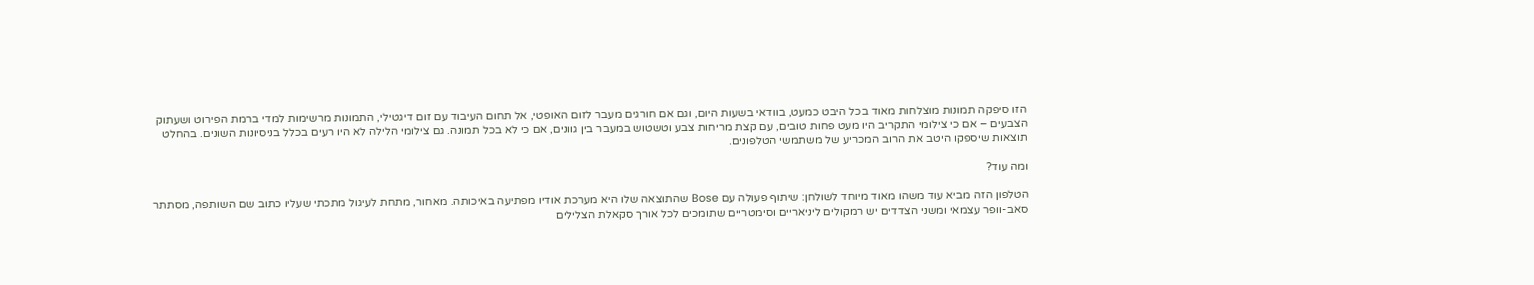הזו סיפקה תמונות מוצלחות מאוד בכל היבט כמעט, בוודאי בשעות היום, וגם אם חורגים מעבר לזום האופטי, אל תחום העיבוד עם זום דיגטילי, התמונות מרשימות למדי ברמת הפירוט ושעתוק הצבעים – אם כי צילומי התקריב היו מעט פחות טובים, עם קצת מריחות צבע וטשטוש במעבר בין גוונים, אם כי לא בכל תמונה. גם צילומי הלילה לא היו רעים בכלל בניסיונות השונים. בהחלט תוצאות שיספקו היטב את הרוב המכריע של משתמשי הטלפונים.

ומה עוד?

הטלפון הזה מביא עוד משהו מאוד מיוחד לשולחן: שיתוף פעולה עם Bose שהתוצאה שלו היא מערכת אודיו מפתיעה באיכותה. מאחור, מתחת לעיגול מתכתי שעליו כתוב שם השותפה, מסתתר סאב-וופר עצמאי ומשני הצדדים יש רמקולים ליניאריים וסימטריים שתומכים לכל אורך סקאלת הצלילים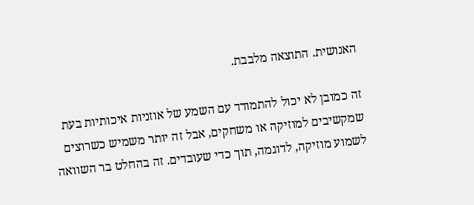האנושית. התוצאה מלבבת.

זה כמובן לא יכול להתמודד עם השמע של אוזניות איכותיות בעת שמקשיבים למוזיקה או משחקים, אבל זה יותר משמיש כשרוצים לשמוע מוזיקה, לדוגמה, תוך כדי שעובדים. זה בהחלט בר השוואה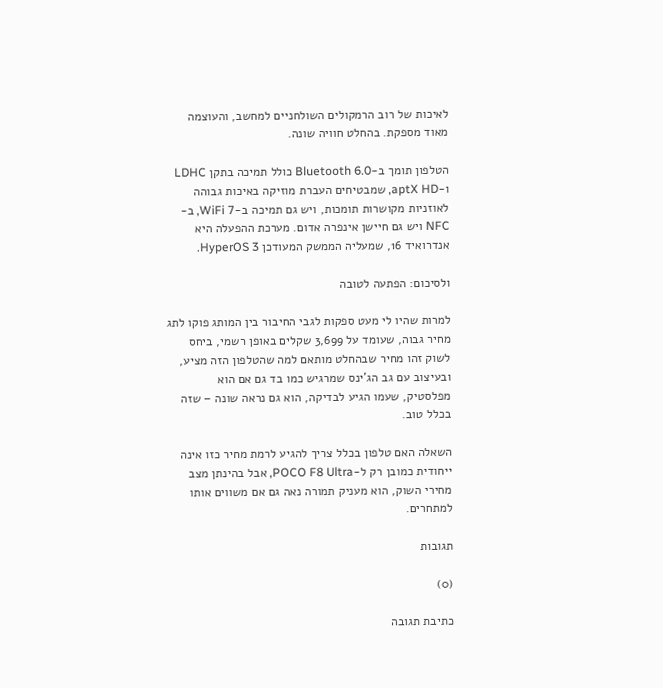לאיכות של רוב הרמקולים השולחניים למחשב, והעוצמה מאוד מספקת. בהחלט חוויה שונה.

הטלפון תומך ב-Bluetooth 6.0 כולל תמיכה בתקן LDHC ו-aptX HD, שמבטיחים העברת מוזיקה באיכות גבוהה לאוזניות מקושרות תומכות, ויש גם תמיכה ב-WiFi 7, ב-NFC ויש גם חיישן אינפרה אדום. מערכת ההפעלה היא אנדרואיד 16, שמעליה הממשק המעודכן HyperOS 3.

ולסיכום: הפתעה לטובה

למרות שהיו לי מעט ספקות לגבי החיבור בין המותג פוקו לתג מחיר גבוה, שעומד על 3,699 שקלים באופן רשמי, ביחס לשוק זהו מחיר שבהחלט מותאם למה שהטלפון הזה מציע, ובעיצוב עם גב הג'ינס שמרגיש כמו בד גם אם הוא מפלסטיק, שעמו הגיע לבדיקה, הוא גם נראה שונה – שזה בכלל טוב.

השאלה האם טלפון בכלל צריך להגיע לרמת מחיר כזו אינה ייחודית כמובן רק ל-POCO F8 Ultra, אבל בהינתן מצב מחירי השוק, הוא מעניק תמורה נאה גם אם משווים אותו למתחרים.

תגובות

(0)

כתיבת תגובה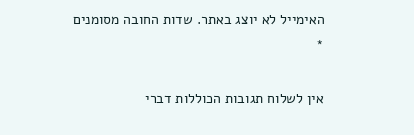האימייל לא יוצג באתר. שדות החובה מסומנים *

אין לשלוח תגובות הכוללות דברי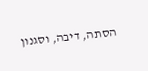הסתה, דיבה, וסגנון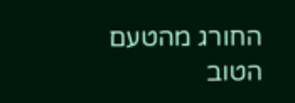החורג מהטעם הטוב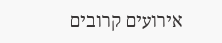אירועים קרובים